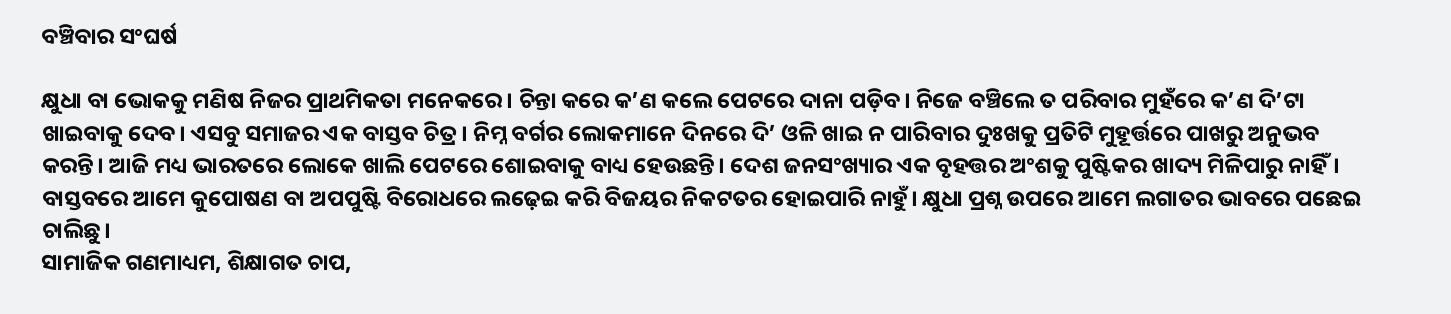ବଞ୍ଚିବାର ସଂଘର୍ଷ

କ୍ଷୁଧା ବା ଭୋକକୁ ମଣିଷ ନିଜର ପ୍ରାଥମିକତା ମନେକରେ। ଚିନ୍ତା କରେ କ’ଣ କଲେ ପେଟରେ ଦାନା ପଡ଼ିବ। ନିଜେ ବଞ୍ଚିଲେ ତ ପରିବାର ମୁହଁରେ କ’ଣ ଦି’ଟା ଖାଇବାକୁ ଦେବ। ଏସବୁ ସମାଜର ଏକ ବାସ୍ତବ ଚିତ୍ର। ନିମ୍ନ ବର୍ଗର ଲୋକମାନେ ଦିନରେ ଦି’ ଓଳି ଖାଇ ନ ପାରିବାର ଦୁଃଖକୁ ପ୍ରତିଟି ମୁହୂର୍ତ୍ତରେ ପାଖରୁ ଅନୁଭବ କରନ୍ତି। ଆଜି ମଧ୍ୟ ଭାରତରେ ଲୋକେ ଖାଲି ପେଟରେ ଶୋଇବାକୁ ବାଧ୍ୟ ହେଉଛନ୍ତି। ଦେଶ ଜନସଂଖ୍ୟାର ଏକ ବୃହତ୍ତର ଅଂଶକୁ ପୁଷ୍ଟିକର ଖାଦ୍ୟ ମିଳିପାରୁ ନାହିଁ। ବାସ୍ତବରେ ଆମେ କୁପୋଷଣ ବା ଅପପୁଷ୍ଟି ବିରୋଧରେ ଲଢ଼େଇ କରି ବିଜୟର ନିକଟତର ହୋଇପାରି ନାହୁଁ। କ୍ଷୁଧା ପ୍ରଶ୍ନ ଉପରେ ଆମେ ଲଗାତର ଭାବରେ ପଛେଇ ଚାଲିଛୁ।
ସାମାଜିକ ଗଣମାଧ୍ୟମ, ଶିକ୍ଷାଗତ ଚାପ,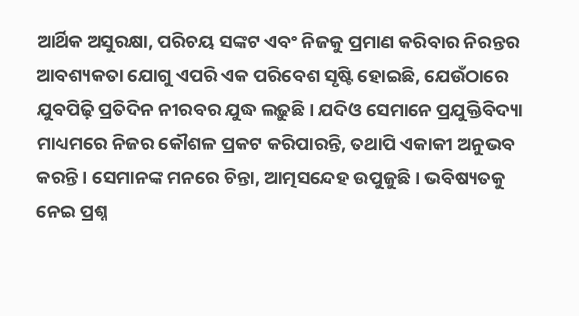ଆର୍ଥିକ ଅସୁରକ୍ଷା, ପରିଚୟ ସଙ୍କଟ ଏବଂ ନିଜକୁ ପ୍ରମାଣ କରିବାର ନିରନ୍ତର ଆବଶ୍ୟକତା ଯୋଗୁ ଏପରି ଏକ ପରିବେଶ ସୃଷ୍ଟି ହୋଇଛି, ଯେଉଁଠାରେ ଯୁବପିଢ଼ି ପ୍ରତିଦିନ ନୀରବର ଯୁଦ୍ଧ ଲଢ଼ୁଛି। ଯଦିଓ ସେମାନେ ପ୍ରଯୁକ୍ତିବିଦ୍ୟା ମାଧ୍ୟମରେ ନିଜର କୌଶଳ ପ୍ରକଟ କରିପାରନ୍ତି, ତଥାପି ଏକାକୀ ଅନୁଭବ କରନ୍ତି। ସେମାନଙ୍କ ମନରେ ଚିନ୍ତା, ଆତ୍ମସନ୍ଦେହ ଉପୁଜୁଛି। ଭବିଷ୍ୟତକୁ ନେଇ ପ୍ରଶ୍ନ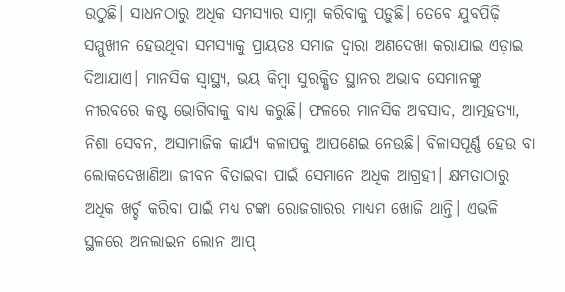ଉଠୁଛି। ସାଧନଠାରୁ ଅଧିକ ସମସ୍ୟାର ସାମ୍ନା କରିବାକୁ ପଡ଼ୁଛି। ତେବେ ଯୁବପିଢ଼ି ସମ୍ମୁଖୀନ ହେଉଥିବା ସମସ୍ୟାକୁ ପ୍ରାୟତଃ ସମାଜ ଦ୍ୱାରା ଅଣଦେଖା କରାଯାଇ ଏଡ଼ାଇ ଦିଆଯାଏ। ମାନସିକ ସ୍ବାସ୍ଥ୍ୟ, ଭୟ କିମ୍ବା ସୁରକ୍ଷିତ ସ୍ଥାନର ଅଭାବ ସେମାନଙ୍କୁ ନୀରବରେ କଷ୍ଟ ଭୋଗିବାକୁ ବାଧ୍ୟ କରୁଛି। ଫଳରେ ମାନସିକ ଅବସାଦ, ଆତ୍ମହତ୍ୟା, ନିଶା ସେବନ, ଅସାମାଜିକ କାର୍ଯ୍ୟ କଳାପକୁ ଆପଣେଇ ନେଉଛି। ବିଳାସପୂର୍ଣ୍ଣ ହେଉ ବା ଲୋକଦେଖାଣିଆ ଜୀବନ ବିତାଇବା ପାଇଁ ସେମାନେ ଅଧିକ ଆଗ୍ରହୀ। କ୍ଷମତାଠାରୁ ଅଧିକ ଖର୍ଚ୍ଚ କରିବା ପାଇଁ ମଧ୍ୟ ଟଙ୍କା ରୋଜଗାରର ମାଧ୍ୟମ ଖୋଜି ଥାନ୍ତି। ଏଭଳି ସ୍ଥଳରେ ଅନଲାଇନ ଲୋନ ଆପ୍‌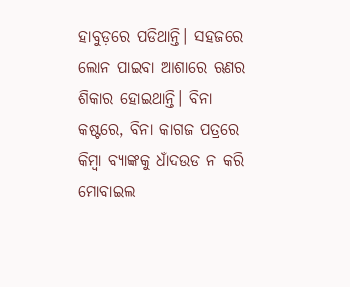ହାବୁଡ଼ରେ ପଡିଥାନ୍ତି। ସହଜରେ ଲୋନ ପାଇବା ଆଶାରେ ଋଣର ଶିକାର ହୋଇଥାନ୍ତି। ବିନା କଷ୍ଟରେ, ବିନା କାଗଜ ପତ୍ରରେ କିମ୍ବା ବ୍ୟାଙ୍କକୁ ଧାଁଦଉଡ ନ କରି ମୋବାଇଲ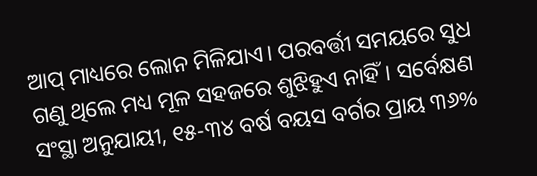ଆପ୍‌ ମାଧ୍ୟରେ ଲୋନ ମିଳିଯାଏ। ପରବର୍ତ୍ତୀ ସମୟରେ ସୁଧ ଗଣୁ ଥିଲେ ମଧ୍ୟ ମୂଳ ସହଜରେ ଶୁଝିହୁଏ ନାହିଁ। ସର୍ବେକ୍ଷଣ ସଂସ୍ଥା ଅନୁଯାୟୀ, ୧୫-୩୪ ବର୍ଷ ବୟସ ବର୍ଗର ପ୍ରାୟ ୩୬%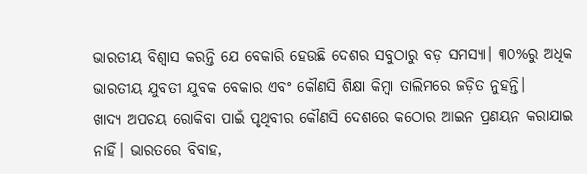ଭାରତୀୟ ବିଶ୍ୱାସ କରନ୍ତି ଯେ ବେକାରି ହେଉଛି ଦେଶର ସବୁଠାରୁ ବଡ଼ ସମସ୍ୟା। ୩୦%ରୁ ଅଧିକ ଭାରତୀୟ ଯୁବତୀ ଯୁବକ ବେକାର ଏବଂ କୌଣସି ଶିକ୍ଷା କିମ୍ବା ତାଲିମରେ ଜଡ଼ିତ ନୁହନ୍ତି।
ଖାଦ୍ୟ ଅପଚୟ ରୋକିବା ପାଇଁ ପୃଥିବୀର କୌଣସି ଦେଶରେ କଠୋର ଆଇନ ପ୍ରଣୟନ କରାଯାଇ ନାହିଁ। ଭାରତରେ ବିବାହ,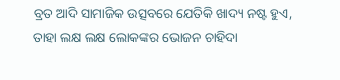ବ୍ରତ ଆଦି ସାମାଜିକ ଉତ୍ସବରେ ଯେତିକି ଖାଦ୍ୟ ନଷ୍ଟ ହୁଏ, ତାହା ଲକ୍ଷ ଲକ୍ଷ ଲୋକଙ୍କର ଭୋଜନ ଚାହିଦା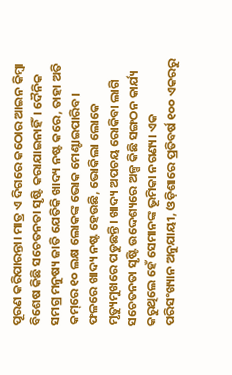ପୂରଣ କରିପାରନ୍ତା। ମାତ୍ର ଏ ଦିଗରେ କଠୋର ଆଇନ କିମ୍ବା ବିଶେଷ କିଛି ସଚେତନତା ସୃଷ୍ଟି କରାଯାଇନାହିଁ। ଦୈନିକ ସମଗ୍ର ମନୁଷ୍ୟ ଜାତି ଯେତିକି ଖାଦ୍ୟ ନଷ୍ଟ କରେ, ତାହା ଅତି କମ୍‌ରେ ୧୦ ଲକ୍ଷ ଲୋକଙ୍କ ଭୋକ ମେଣ୍ଟାଇପାରିବ। ଫଳରେ ଖାଦ୍ୟ ନଷ୍ଟ ହେଉଛି, ଭୋକିଲା ଲୋକେ ମୃତ୍ୟୁମୁଖରେ ପଡୁଛନ୍ତି। ଖାଦ୍ୟ ଅପଚୟ ରୋକିବା ଲାଗି ସଚେତନତା ସୃଷ୍ଟି ଉଦ୍ଦେଶ୍ୟରେ ଅଳ୍ପ କିଛି ସଙ୍ଗଠନ କାର୍ଯ୍ୟ କରୁଥିଲେ ହେଁ ସେମାନଙ୍କ ଭୂମିକା ନଗଣ୍ୟ। ଏକ ପରିସଂଖ୍ୟାନ ଅନୁଯାୟୀ, ଓଡ଼ିଶାରେ ପ୍ରତିବର୍ଷ ୧୦୦ ଏକରରୁ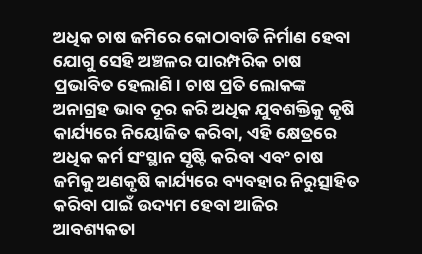ଅଧିକ ଚାଷ ଜମିରେ କୋଠାବାଡି ନିର୍ମାଣ ହେବା ଯୋଗୁ ସେହି ଅଞ୍ଚଳର ପାରମ୍ପରିକ ଚାଷ ପ୍ରଭାବିତ ହେଲାଣି। ଚାଷ ପ୍ରତି ଲୋକଙ୍କ ଅନାଗ୍ରହ ଭାବ ଦୂର କରି ଅଧିକ ଯୁବଶକ୍ତିକୁ କୃଷି କାର୍ଯ୍ୟରେ ନିୟୋଜିତ କରିବା, ଏହି କ୍ଷେତ୍ରରେ ଅଧିକ କର୍ମ ସଂସ୍ଥାନ ସୃଷ୍ଟି କରିବା ଏବଂ ଚାଷ ଜମିକୁ ଅଣକୃଷି କାର୍ଯ୍ୟରେ ବ୍ୟବହାର ନିରୁତ୍ସାହିତ କରିବା ପାଇଁ ଉଦ୍ୟମ ହେବା ଆଜିର ଆବଶ୍ୟକତା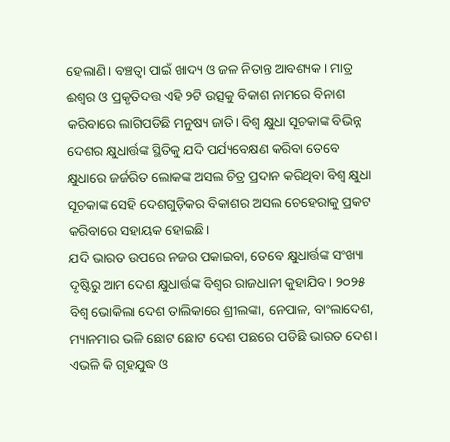ହେଲାଣି। ବଞ୍ଚତ୍ବା ପାଇଁ ଖାଦ୍ୟ ଓ ଜଳ ନିତାନ୍ତ ଆବଶ୍ୟକ। ମାତ୍ର ଈଶ୍ୱର ଓ ପ୍ରକୃତିଦତ୍ତ ଏହି ୨ଟି ଉତ୍ସକୁ ବିକାଶ ନାମରେ ବିନାଶ କରିବାରେ ଲାଗିପଡିଛି ମନୁଷ୍ୟ ଜାତି। ବିଶ୍ୱ କ୍ଷୁଧା ସୂଚକାଙ୍କ ବିଭିନ୍ନ ଦେଶର କ୍ଷୁଧାର୍ତ୍ତଙ୍କ ସ୍ଥିତିକୁ ଯଦି ପର୍ଯ୍ୟବେକ୍ଷଣ କରିବା ତେବେ କ୍ଷୁଧାରେ ଜର୍ଜରିତ ଲୋକଙ୍କ ଅସଲ ଚିତ୍ର ପ୍ରଦାନ କରିଥିବା ବିଶ୍ୱ କ୍ଷୁଧା ସୂଚକାଙ୍କ ସେହି ଦେଶଗୁଡ଼ିକର ବିକାଶର ଅସଲ ଚେହେରାକୁ ପ୍ରକଟ କରିବାରେ ସହାୟକ ହୋଇଛି।
ଯଦି ଭାରତ ଉପରେ ନଜର ପକାଇବା, ତେବେ କ୍ଷୁଧାର୍ତ୍ତଙ୍କ ସଂଖ୍ୟା ଦୃଷ୍ଟିରୁ ଆମ ଦେଶ କ୍ଷୁଧାର୍ତ୍ତଙ୍କ ବିଶ୍ୱର ରାଜଧାନୀ କୁହାଯିବ। ୨୦୨୫ ବିଶ୍ବ ଭୋକିଲା ଦେଶ ତାଲିକାରେ ଶ୍ରୀଲଙ୍କା, ନେପାଳ, ବାଂଲାଦେଶ, ମ୍ୟାନମାର ଭଳି ଛୋଟ ଛୋଟ ଦେଶ ପଛରେ ପଡିଛି ଭାରତ ଦେଶ। ଏଭଳି କି ଗୃହଯୁଦ୍ଧ ଓ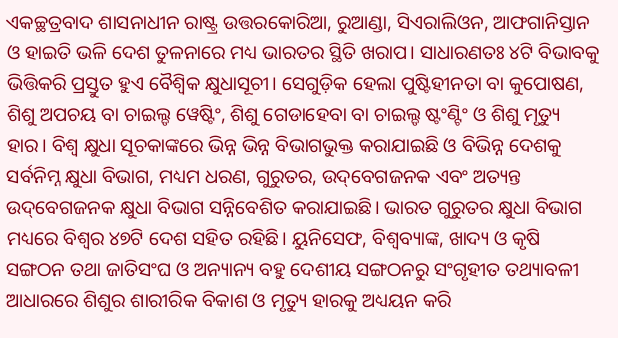ଏକଚ୍ଛତ୍ରବାଦ ଶାସନାଧୀନ ରାଷ୍ଟ୍ର ଉତ୍ତରକୋରିଆ, ରୁଆଣ୍ଡା, ସିଏରାଲିଓନ, ଆଫଗାନିସ୍ତାନ ଓ ହାଇତି ଭଳି ଦେଶ ତୁଳନାରେ ମଧ୍ୟ ଭାରତର ସ୍ଥିତି ଖରାପ। ସାଧାରଣତଃ ୪ଟି ବିଭାବକୁ ଭିତ୍ତିକରି ପ୍ରସ୍ତୁତ ହୁଏ ବୈଶ୍ୱିକ କ୍ଷୁଧାସୂଚୀ। ସେଗୁଡ଼ିକ ହେଲା ପୁଷ୍ଟିହୀନତା ବା କୁପୋଷଣ, ଶିଶୁ ଅପଚୟ ବା ଚାଇଲ୍ଡ ୱେଷ୍ଟିଂ, ଶିଶୁ ଗେଡାହେବା ବା ଚାଇଲ୍ଡ ଷ୍ଟଂଣ୍ଟିଂ ଓ ଶିଶୁ ମୃତ୍ୟୁ ହାର। ବିଶ୍ୱ କ୍ଷୁଧା ସୂଚକାଙ୍କରେ ଭିନ୍ନ ଭିନ୍ନ ବିଭାଗଭୁକ୍ତ କରାଯାଇଛି ଓ ବିଭିନ୍ନ ଦେଶକୁ ସର୍ବନିମ୍ନ କ୍ଷୁଧା ବିଭାଗ, ମଧ୍ୟମ ଧରଣ, ଗୁରୁତର, ଉଦ୍‌ବେଗଜନକ ଏବଂ ଅତ୍ୟନ୍ତ ଉଦ୍‌ବେଗଜନକ କ୍ଷୁଧା ବିଭାଗ ସନ୍ନିବେଶିତ କରାଯାଇଛି। ଭାରତ ଗୁରୁତର କ୍ଷୁଧା ବିଭାଗ ମଧ୍ୟରେ ବିଶ୍ୱର ୪୭ଟି ଦେଶ ସହିତ ରହିଛି। ୟୁନିସେଫ, ବିଶ୍ୱବ୍ୟାଙ୍କ, ଖାଦ୍ୟ ଓ କୃଷି ସଙ୍ଗଠନ ତଥା ଜାତିସଂଘ ଓ ଅନ୍ୟାନ୍ୟ ବହୁ ଦେଶୀୟ ସଙ୍ଗଠନରୁ ସଂଗୃହୀତ ତଥ୍ୟାବଳୀ ଆଧାରରେ ଶିଶୁର ଶାରୀରିକ ବିକାଶ ଓ ମୃତ୍ୟୁ ହାରକୁ ଅଧ୍ୟୟନ କରି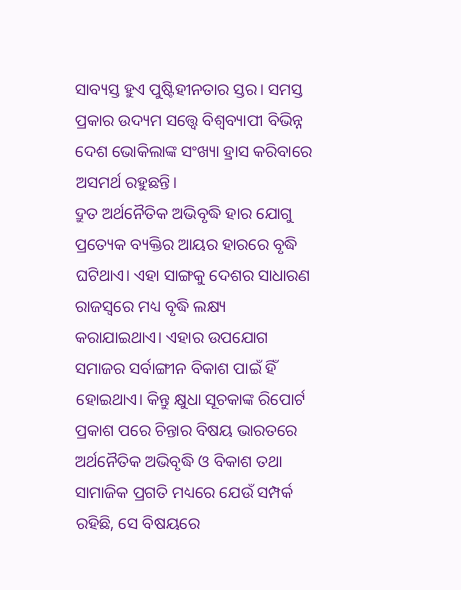ସାବ୍ୟସ୍ତ ହୁଏ ପୁଷ୍ଟିହୀନତାର ସ୍ତର। ସମସ୍ତ ପ୍ରକାର ଉଦ୍ୟମ ସତ୍ତ୍ୱେ ବିଶ୍ୱବ୍ୟାପୀ ବିଭିନ୍ନ ଦେଶ ଭୋକିଲାଙ୍କ ସଂଖ୍ୟା ହ୍ରାସ କରିବାରେ ଅସମର୍ଥ ରହୁଛନ୍ତି।
ଦ୍ରୁତ ଅର୍ଥନୈତିକ ଅଭିବୃଦ୍ଧି ହାର ଯୋଗୁ ପ୍ରତ୍ୟେକ ବ୍ୟକ୍ତିର ଆୟର ହାରରେ ବୃଦ୍ଧି ଘଟିଥାଏ। ଏହା ସାଙ୍ଗକୁ ଦେଶର ସାଧାରଣ ରାଜସ୍ବରେ ମଧ୍ୟ ବୃଦ୍ଧି ଲକ୍ଷ୍ୟ କରାଯାଇଥାଏ। ଏହାର ଉପଯୋଗ ସମାଜର ସର୍ବାଙ୍ଗୀନ ବିକାଶ ପାଇଁ ହିଁ ହୋଇଥାଏ। କିନ୍ତୁ କ୍ଷୁଧା ସୂଚକାଙ୍କ ରିପୋର୍ଟ ପ୍ରକାଶ ପରେ ଚିନ୍ତାର ବିଷୟ ଭାରତରେ ଅର୍ଥନୈତିକ ଅଭିବୃଦ୍ଧି ଓ ବିକାଶ ତଥା ସାମାଜିକ ପ୍ରଗତି ମଧ୍ୟରେ ଯେଉଁ ସମ୍ପର୍କ ରହିଛି, ସେ ବିଷୟରେ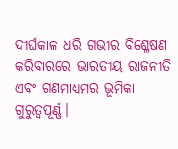ଦୀର୍ଘକାଳ ଧରି ଗଭୀର ବିଶ୍ଳେଷଣ କରିବାରରେ ଭାରତୀୟ ରାଜନୀତି ଏବଂ ଗଣମାଧ୍ୟମର ଭୂମିକା ଗୁରୁତ୍ୱପୂର୍ଣ୍ଣ।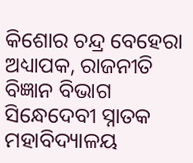କିଶୋର ଚନ୍ଦ୍ର ବେହେରା
ଅଧ୍ୟାପକ, ରାଜନୀତି ବିଜ୍ଞାନ ବିଭାଗ
ସିନ୍ଧେଦେବୀ ସ୍ନାତକ ମହାବିଦ୍ୟାଳୟ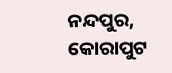ନନ୍ଦପୁର, କୋରାପୁଟ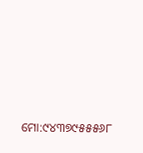ମୋ:୯୪୩୭୯୫୫୫୬୮